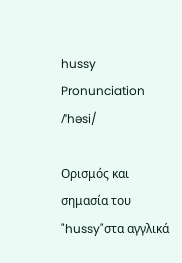hussy
Pronunciation
/ˈhəsi/

Ορισμός και σημασία του "hussy"στα αγγλικά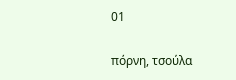01

πόρνη, τσούλα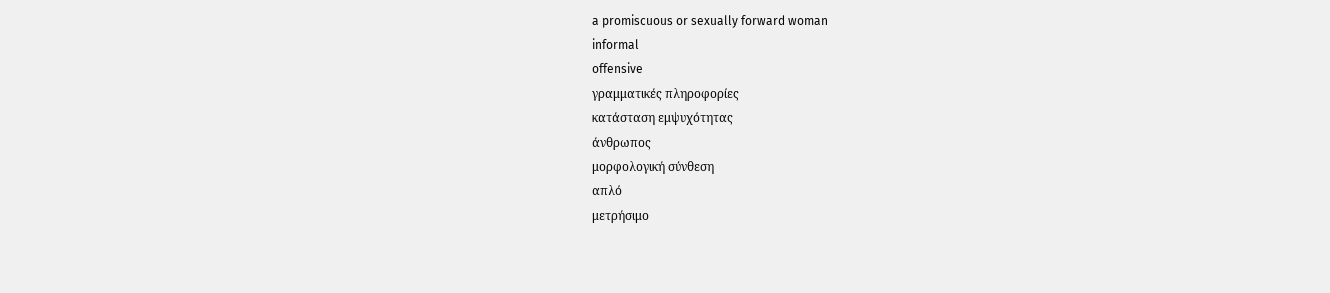a promiscuous or sexually forward woman
informal
offensive
γραμματικές πληροφορίες
κατάσταση εμψυχότητας
άνθρωπος
μορφολογική σύνθεση
απλό
μετρήσιμο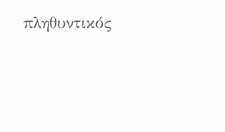πληθυντικός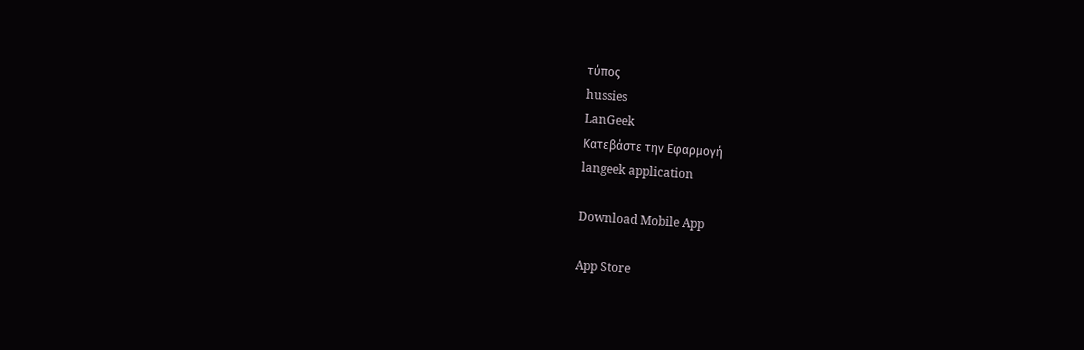τύπος
hussies
LanGeek
Κατεβάστε την Εφαρμογή
langeek application

Download Mobile App

App Store